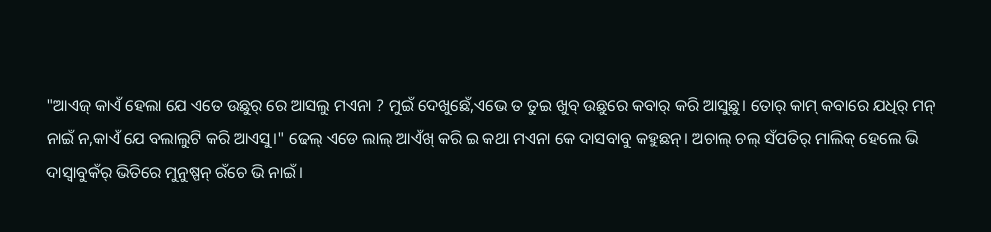"ଆଏଜ୍ କାଏଁ ହେଲା ଯେ ଏତେ ଉଛୁର୍ ରେ ଆସଲୁ ମଏନା ? ମୁଇଁ ଦେଖୁଛେଁ,ଏଭେ ତ ତୁଇ ଖୁବ୍ ଉଛୁରେ କବାର୍ କରି ଆସୁଛୁ। ତୋର୍ କାମ୍ କବାରେ ଯଧିର୍ ମନ୍ ନାଇଁ ନ,କାଏଁ ଯେ ବଲାଲୁଟି କରି ଆଏସୁ।" ଢେଲ୍ ଏଡେ ଲାଲ୍ ଆଏଁଖ୍ କରି ଇ କଥା ମଏନା କେ ଦାସବାବୁ କହୁଛନ୍। ଅଚାଲ୍ ଚଲ୍ ସଁପତିର୍ ମାଲିକ୍ ହେଲେ ଭି ଦାସ୍ବାବୁକଁର୍ ଭିତିରେ ମୁନୁଷ୍ପନ୍ ରଁଚେ ଭି ନାଇଁ।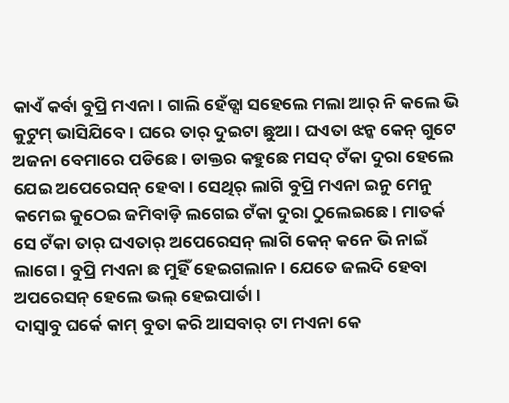କାଏଁ କର୍ବା ବୁପ୍ରି ମଏନା। ଗାଲି ହେଁଡ୍ସା ସହେଲେ ମଲା ଆର୍ ନି କଲେ ଭି କୁଟୁମ୍ ଭାସିଯିବେ। ଘରେ ତାର୍ ଦୁଇଟା ଛୁଆ। ଘଏତା ଝନ୍କ କେନ୍ ଗୁଟେ ଅଜନା ବେମାରେ ପଡିଛେ। ଡାକ୍ତର କହୁଛେ ମସଦ୍ ଟଁକା ଦୁରା ହେଲେ ଯେଇ ଅପେରେସନ୍ ହେବା। ସେଥିର୍ ଲାଗି ବୁପ୍ରି ମଏନା ଇନୁ ମେନୁ କମେଇ କୁଠେଇ ଜମିବାଡ଼ି ଲଗେଇ ଟଁକା ଦୁରା ଠୁଲେଇଛେ। ମାତର୍କ ସେ ଟଁକା ତାର୍ ଘଏତାର୍ ଅପେରେସନ୍ ଲାଗି କେନ୍ କନେ ଭି ନାଇଁ ଲାଗେ। ବୁପ୍ରି ମଏନା ଛ ମୁହିଁ ହେଇଗଲାନ। ଯେତେ ଜଲଦି ହେବା ଅପରେସନ୍ ହେଲେ ଭଲ୍ ହେଇପାର୍ତା।
ଦାସ୍ବାବୁ ଘର୍କେ କାମ୍ ବୁତା କରି ଆସବାର୍ ଟା ମଏନା କେ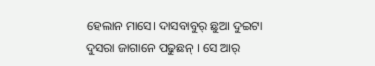ହେଲାନ ମାସେ। ଦାସବାବୁର୍ ଛୁଆ ଦୁଇଟା ଦୁସରା ଜାଗାନେ ପଢୁଛନ୍ । ସେ ଆର୍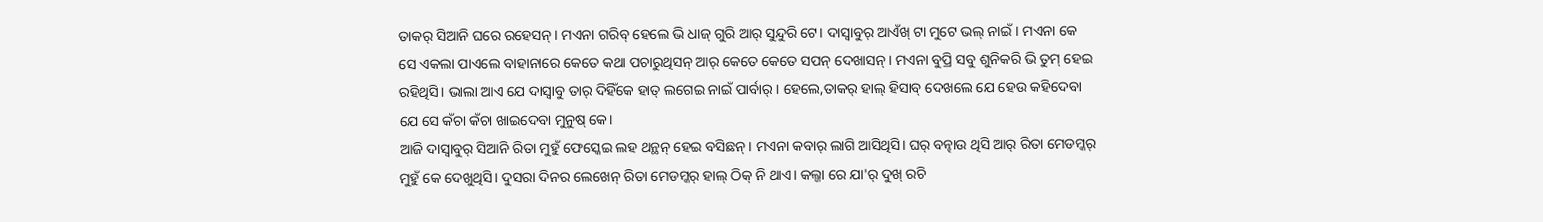ତାକର୍ ସିଆନି ଘରେ ରହେସନ୍। ମଏନା ଗରିବ୍ ହେଲେ ଭି ଧାଜ୍ ଗୁରି ଆର୍ ସୁନ୍ଦୁରି ଟେ। ଦାସ୍ବାବୁର୍ ଆଏଁଖ୍ ଟା ମୁଟେ ଭଲ୍ ନାଇଁ। ମଏନା କେ ସେ ଏକଲା ପାଏଲେ ବାହାନାରେ କେତେ କଥା ପଚାରୁଥିସନ୍ ଆର୍ କେତେ କେତେ ସପନ୍ ଦେଖାସନ୍। ମଏନା ବୁପ୍ରି ସବୁ ଶୁନିକରି ଭି ତୁମ୍ ହେଇ ରହିଥିସି। ଭାଲା ଆଏ ଯେ ଦାସ୍ବାବୁ ତାର୍ ଦିହିଁକେ ହାତ୍ ଲଗେଇ ନାଇଁ ପାର୍ବାର୍। ହେଲେ,ତାକର୍ ହାଲ୍ ହିସାବ୍ ଦେଖଲେ ଯେ ହେଉ କହିଦେବା ଯେ ସେ କଁଚା କଁଚା ଖାଇଦେବା ମୁନୁଷ୍ କେ।
ଆଜି ଦାସ୍ବାବୁର୍ ସିଆନି ରିତା ମୁହୁଁ ଫେସ୍କେଇ ଲହ ଥନ୍ଥନ୍ ହେଇ ବସିଛନ୍। ମଏନା କବାର୍ ଲାଗି ଆସିଥିସି। ଘର୍ ବନ୍ଢାଉ ଥିସି ଆର୍ ରିତା ମେଡମ୍କର୍ ମୁହୁଁ କେ ଦେଖୁଥିସି। ଦୁସରା ଦିନର ଲେଖେନ୍ ରିତା ମେଡମ୍କର୍ ହାଲ୍ ଠିକ୍ ନି ଥାଏ। କଲ୍ଜା ରେ ଯା'ର୍ ଦୁଖ୍ ରଚି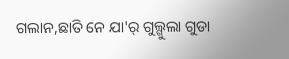ଗଲାନ,ଛାତି ନେ ଯା'ର୍ ଗୁଲ୍ଗୁଲା ଗୁଡା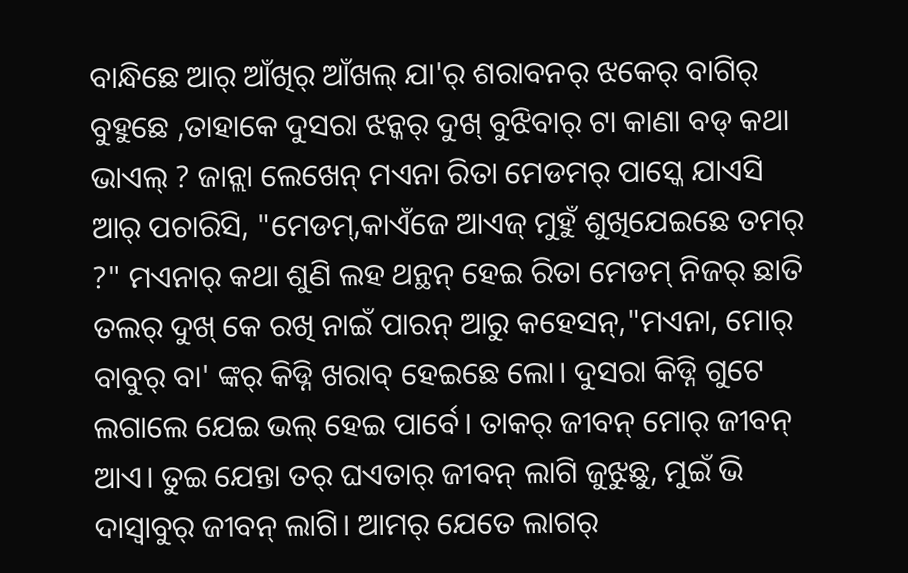ବାନ୍ଧିଛେ ଆର୍ ଆଁଖିର୍ ଆଁଖଲ୍ ଯା'ର୍ ଶରାବନର୍ ଝକେର୍ ବାଗିର୍ ବୁହୁଛେ ,ତାହାକେ ଦୁସରା ଝନ୍କର୍ ଦୁଖ୍ ବୁଝିବାର୍ ଟା କାଣା ବଡ୍ କଥା ଭାଏଲ୍ ? ଜାନ୍ଲା ଲେଖେନ୍ ମଏନା ରିତା ମେଡମର୍ ପାସ୍କେ ଯାଏସି ଆର୍ ପଚାରିସି, "ମେଡମ୍,କାଏଁଜେ ଆଏଜ୍ ମୁହୁଁ ଶୁଖିଯେଇଛେ ତମର୍ ?" ମଏନାର୍ କଥା ଶୁଣି ଲହ ଥନ୍ଥନ୍ ହେଇ ରିତା ମେଡମ୍ ନିଜର୍ ଛାତି ତଲର୍ ଦୁଖ୍ କେ ରଖି ନାଇଁ ପାରନ୍ ଆରୁ କହେସନ୍,"ମଏନା, ମୋର୍ ବାବୁର୍ ବା' ଙ୍କର୍ କିଡ୍ନି ଖରାବ୍ ହେଇଛେ ଲୋ। ଦୁସରା କିଡ୍ନି ଗୁଟେ ଲଗାଲେ ଯେଇ ଭଲ୍ ହେଇ ପାର୍ବେ। ତାକର୍ ଜୀବନ୍ ମୋର୍ ଜୀବନ୍ ଆଏ। ତୁଇ ଯେନ୍ତା ତର୍ ଘଏତାର୍ ଜୀବନ୍ ଲାଗି ଜୁଝୁଛୁ, ମୁଇଁ ଭି ଦାସ୍ବାବୁର୍ ଜୀବନ୍ ଲାଗି। ଆମର୍ ଯେତେ ଲାଗର୍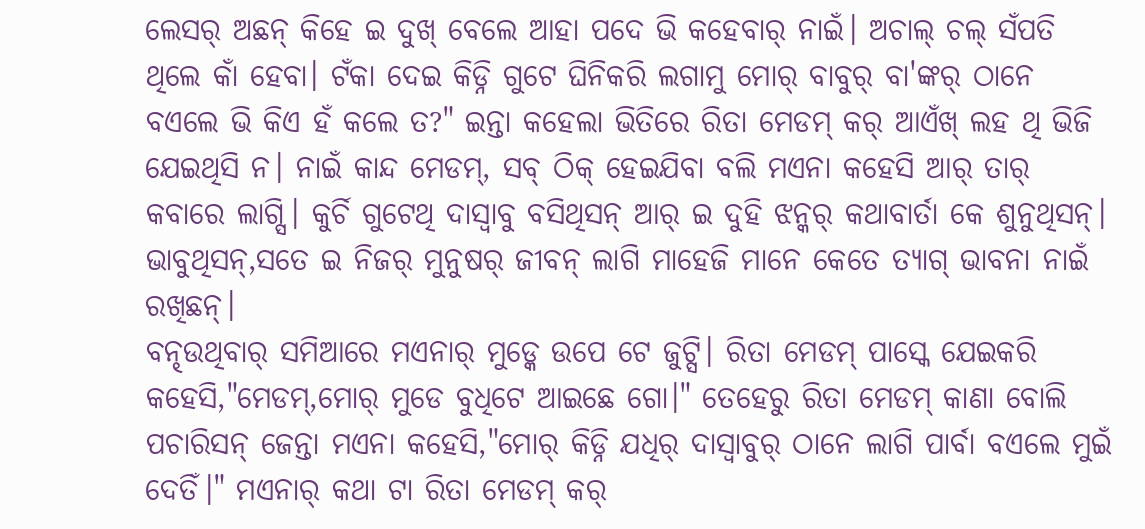ଲେସର୍ ଅଛନ୍ କିହେ ଇ ଦୁଖ୍ ବେଲେ ଆହା ପଦେ ଭି କହେବାର୍ ନାଇଁ। ଅଚାଲ୍ ଚଲ୍ ସଁପତି ଥିଲେ କାଁ ହେବା। ଟଁକା ଦେଇ କିଡ୍ନି ଗୁଟେ ଘିନିକରି ଲଗାମୁ ମୋର୍ ବାବୁର୍ ବା'ଙ୍କର୍ ଠାନେ ବଏଲେ ଭି କିଏ ହଁ କଲେ ତ?" ଇନ୍ତା କହେଲା ଭିତିରେ ରିତା ମେଡମ୍ କର୍ ଆଏଁଖ୍ ଲହ ଥି ଭିଜି ଯେଇଥିସି ନ। ନାଇଁ କାନ୍ଦ ମେଡମ୍, ସବ୍ ଠିକ୍ ହେଇଯିବା ବଲି ମଏନା କହେସି ଆର୍ ତାର୍ କବାରେ ଲାଗ୍ସି। କୁର୍ଚି ଗୁଟେଥି ଦାସ୍ବାବୁ ବସିଥିସନ୍ ଆର୍ ଇ ଦୁହି ଝନ୍କର୍ କଥାବାର୍ତା କେ ଶୁନୁଥିସନ୍। ଭାବୁଥିସନ୍,ସତେ ଇ ନିଜର୍ ମୁନୁଷର୍ ଜୀବନ୍ ଲାଗି ମାହେଜି ମାନେ କେତେ ତ୍ଯାଗ୍ ଭାବନା ନାଇଁ ରଖିଛନ୍।
ବନ୍ଢଉଥିବାର୍ ସମିଆରେ ମଏନାର୍ ମୁଡ୍କେ ଉପେ ଟେ ଜୁଟ୍ସି। ରିତା ମେଡମ୍ ପାସ୍କେ ଯେଇକରି କହେସି,"ମେଡମ୍,ମୋର୍ ମୁଡେ ବୁଧିଟେ ଆଇଛେ ଗୋ।" ତେହେରୁ ରିତା ମେଡମ୍ କାଣା ବୋଲି ପଚାରିସନ୍ ଜେନ୍ତା ମଏନା କହେସି,"ମୋର୍ କିଡ୍ନି ଯଧିର୍ ଦାସ୍ବାବୁର୍ ଠାନେ ଲାଗି ପାର୍ବା ବଏଲେ ମୁଇଁ ଦେତିଁ।" ମଏନାର୍ କଥା ଟା ରିତା ମେଡମ୍ କର୍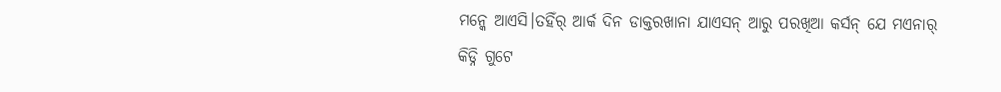ମନ୍କେ ଆଏସି।ତହିଁର୍ ଆର୍କ ଦିନ ଡାକ୍ତରଖାନା ଯାଏସନ୍ ଆରୁ ପରଖିଆ କର୍ସନ୍ ଯେ ମଏନାର୍ କିଡ୍ନି ଗୁଟେ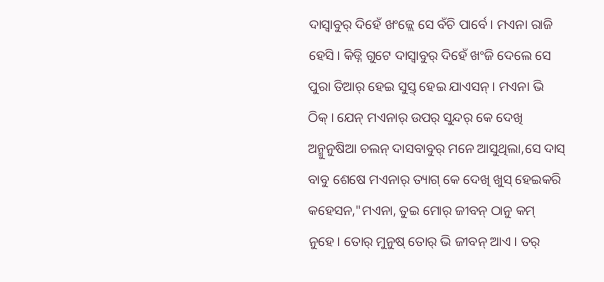ଦାସ୍ବାବୁର୍ ଦିହେଁ ଖଂଜ୍ଲେ ସେ ବଁଚି ପାର୍ବେ। ମଏନା ରାଜି ହେସି। କିଡ୍ନି ଗୁଟେ ଦାସ୍ବାବୁର୍ ଦିହେଁ ଖଂଜି ଦେଲେ ସେ ପୁରା ତିଆର୍ ହେଇ ସୁସ୍ତ୍ ହେଇ ଯାଏସନ୍। ମଏନା ଭି ଠିକ୍। ଯେନ୍ ମଏନାର୍ ଉପର୍ ସୁନ୍ଦର୍ କେ ଦେଖି ଅନ୍ମୁନୁଷିଆ ଚଲନ୍ ଦାସବାବୁର୍ ମନେ ଆସୁଥିଲା,ସେ ଦାସ୍ ବାବୁ ଶେଷେ ମଏନାର୍ ତ୍ୟାଗ୍ କେ ଦେଖି ଖୁସ୍ ହେଇକରି କହେସନ,"ମଏନା, ତୁଇ ମୋର୍ ଜୀବନ୍ ଠାନୁ କମ୍ ନୁହେ। ତୋର୍ ମୁନୁଷ୍ ତୋର୍ ଭି ଜୀବନ୍ ଆଏ। ତର୍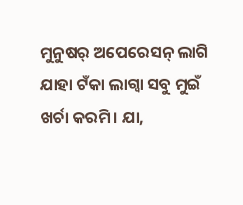ମୁନୁଷର୍ ଅପେରେସନ୍ ଲାଗି ଯାହା ଟଁକା ଲାଗ୍ବା ସବୁ ମୁଇଁ ଖର୍ଚା କରମି। ଯା,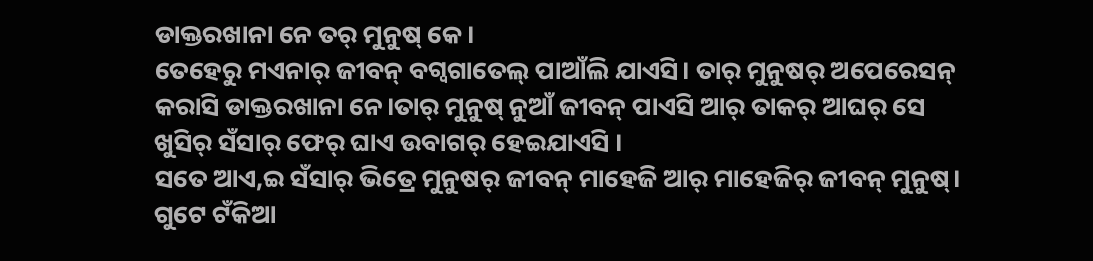ଡାକ୍ତରଖାନା ନେ ତର୍ ମୁନୁଷ୍ କେ।
ତେହେରୁ ମଏନାର୍ ଜୀବନ୍ ବଗ୍ବଗାତେଲ୍ ପାଆଁଲି ଯାଏସି। ତାର୍ ମୁନୁଷର୍ ଅପେରେସନ୍ କରାସି ଡାକ୍ତରଖାନା ନେ।ତାର୍ ମୁନୁଷ୍ ନୁଆଁ ଜୀବନ୍ ପାଏସି ଆର୍ ତାକର୍ ଆଘର୍ ସେ ଖୁସିର୍ ସଁସାର୍ ଫେର୍ ଘାଏ ଉବାଗର୍ ହେଇଯାଏସି ।
ସତେ ଆଏ,ଇ ସଁସାର୍ ଭିତ୍ରେ ମୁନୁଷର୍ ଜୀବନ୍ ମାହେଜି ଆର୍ ମାହେଜିର୍ ଜୀବନ୍ ମୁନୁଷ୍। ଗୁଟେ ଟଁକିଆ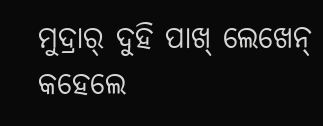ମୁଦ୍ରାର୍ ଦୁହି ପାଖ୍ ଲେଖେନ୍ କହେଲେ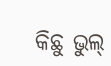କିଛୁ ଭୁଲ୍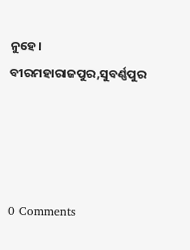ନୁହେ।
ବୀରମହାରାଜପୁର,ସୁବର୍ଣ୍ଣପୁର




0 Comments